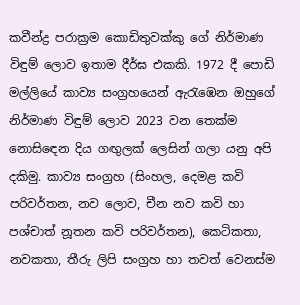කවීන්ද්‍ර පරාක්‍රම කොඩිතුවක්කු ගේ නිර්මාණ විඳුම් ලොව ඉතාම දීර්ඝ එකකි. 1972 දී පොඩි මල්ලියේ කාව්‍ය සංග්‍රහයෙන් ඇරැඹෙන ඔහුගේ නිර්මාණ විඳුම් ලොව 2023 වන තෙක්ම නොසිඳෙන දිය ගඟුලක් ලෙසින් ගලා යනු අපි දකිමු. කාව්‍ය සංග්‍රහ (සිංහල, දෙමළ කවි පරිවර්තන, නව ලොව, චීන නව කවි හා පශ්චාත් නූතන කවි පරිවර්තන), කෙටිකතා, නවකතා, තීරු ලිපි සංග්‍රහ හා තවත් වෙනස්ම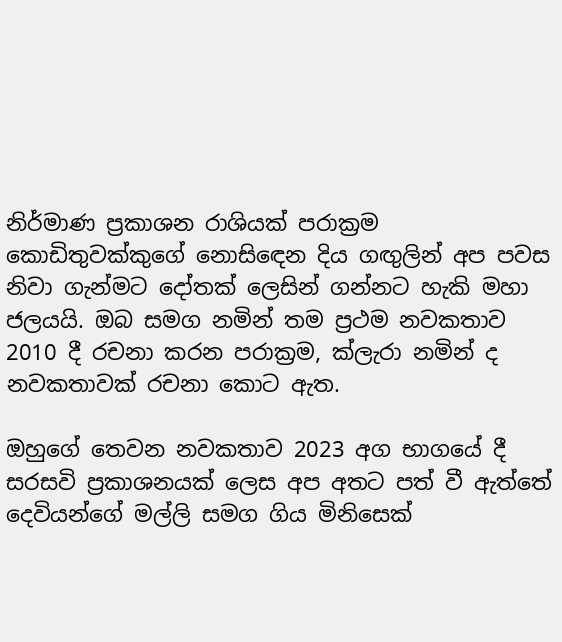නිර්මාණ ප්‍රකාශන රාශියක් පරාක්‍රම කොඩිතුවක්කුගේ නොසිඳෙන දිය ගඟුලින් අප පවස නිවා ගැන්මට දෝතක් ලෙසින් ගන්නට හැකි මහා ජලයයි. ඔබ සමග නමින් තම ප්‍රථම නවකතාව 2010 දී රචනා කරන පරාක්‍රම, ක්ලැරා නමින් ද නවකතාවක් රචනා කොට ඇත.

ඔහුගේ තෙවන නවකතාව 2023 අග භාගයේ දී සරසවි ප්‍රකාශනයක් ලෙස අප අතට පත් වී ඇත්තේ දෙවියන්ගේ මල්ලි සමග ගිය මිනිසෙක්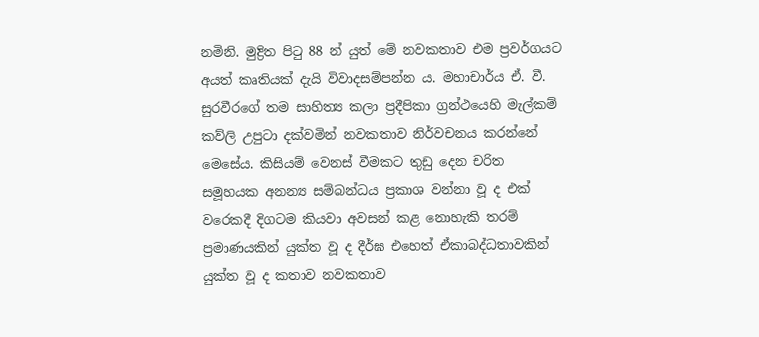නමිනි. මුද්‍රිත පිටු 88 න් යුත් මේ නවකතාව එම ප්‍රවර්ගයට අයත් කෘතියක් දැයි විවාදසම්පන්න ය. මහාචාර්ය ඒ. වී. සුරවීරගේ තම සාහිත්‍ය කලා ප්‍රදීපිකා ග්‍රන්ථයෙහි මැල්කම් කව්ලි උපුටා දක්වමින් නවකතාව නිර්වචනය කරන්නේ මෙසේය. කිසියම් වෙනස් වීමකට තුඩු දෙන චරිත සමූහයක අනන්‍ය සම්බන්ධය ප්‍රකාශ වන්නා වූ ද එක් වරෙකදී දිගටම කියවා අවසන් කළ නොහැකි තරම් ප්‍රමාණයකින් යුක්ත වූ ද දීර්ඝ එහෙත් ඒකාබද්ධතාවකින් යුක්ත වූ ද කතාව නවකතාව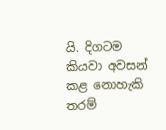යි. දිගටම කියවා අවසන් කළ නොහැකි තරම්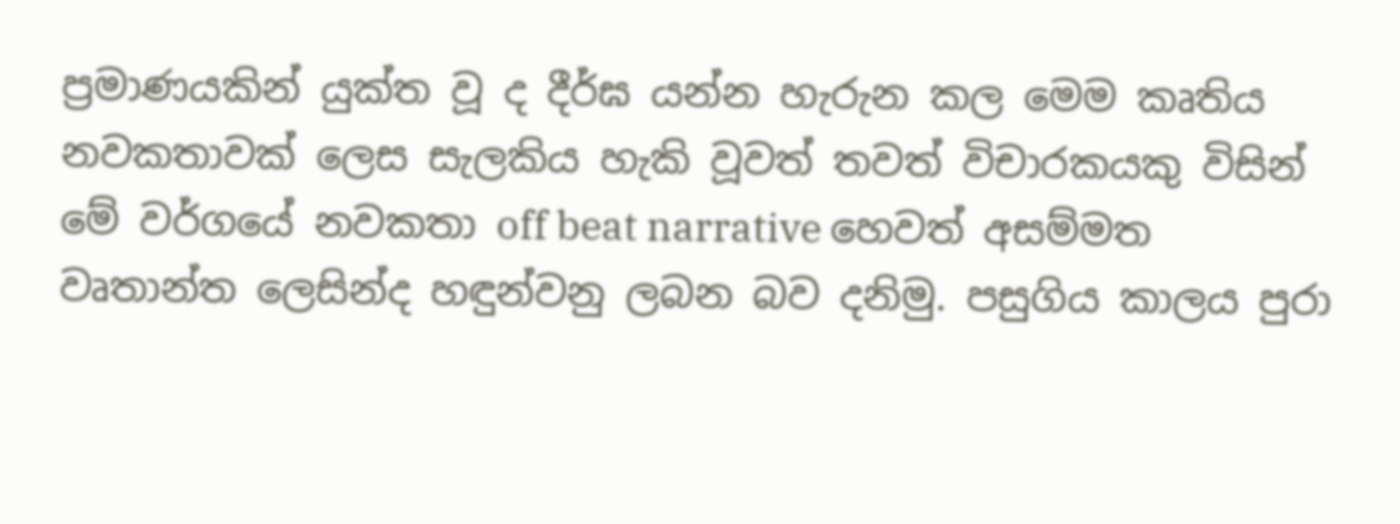ප්‍රමාණයකින් යුක්ත වූ ද දීර්ඝ යන්න හැරුන කල මෙම කෘතිය නවකතාවක් ලෙස සැලකිය හැකි වූවත් තවත් විචාරකයකු විසින් මේ වර්ගයේ නවකතා off beat narrative හෙවත් අසම්මත වෘතාන්ත ලෙසින්ද හඳුන්වනු ලබන බව දනිමු. පසුගිය කාලය පුරා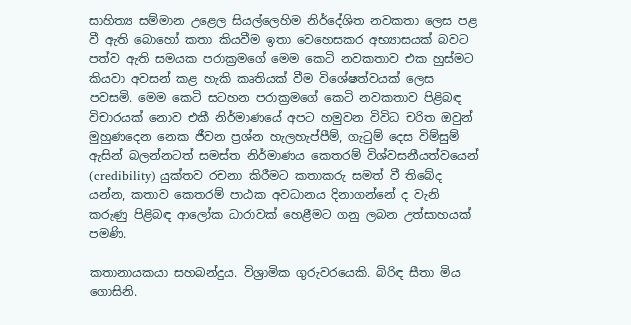සාහිත්‍ය සම්මාන උළෙල සියල්ලෙහිම නිර්දේශිත නවකතා ලෙස පළ වී ඇති බොහෝ කතා කියවීම ඉතා වෙහෙසකර අභ්‍යාසයක් බවට පත්ව ඇති සමයක පරාක්‍රමගේ මෙම කෙටි නවකතාව එක හුස්මට කියවා අවසන් කළ හැකි කෘතියක් වීම විශේෂත්වයක් ලෙස පවසමි. මෙම කෙටි සටහන පරාක්‍රමගේ කෙටි නවකතාව පිළිබඳ විචාරයක් නොව එකී නිර්මාණයේ අපට හමුවන විවිධ චරිත ඔවුන් මුහුණදෙන නෙක ජීවන ප්‍රශ්න හැලහැප්පීම්, ගැටුම් දෙස විම්සුම් ඇසින් බලන්නටත් සමස්ත නිර්මාණය කෙතරම් විශ්වසනීයත්වයෙන් (credibility) යුක්තව රචනා කිරීමට කතාකරු සමත් වී තිබේද යන්න, කතාව කෙතරම් පාඨක අවධානය දිනාගන්නේ ද වැනි කරුණු පිළිබඳ ආලෝක ධාරාවක් හෙළීමට ගනු ලබන උත්සාහයක් පමණි.

කතානායකයා සහබන්දුය. විශ්‍රාමික ගුරුවරයෙකි. බිරිඳ සීතා මිය ගොසිනි.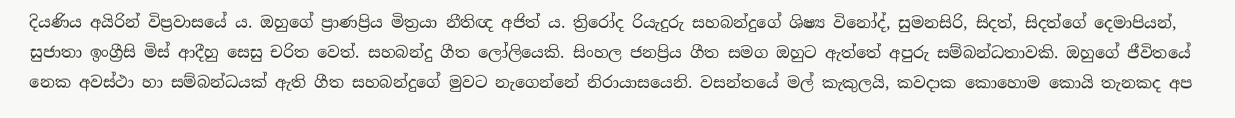දියණිය අයිරින් විප්‍රවාසයේ ය. ඔහුගේ ප්‍රාණප්‍රිය මිත්‍රයා නීතිඥ අජිත් ය. ත්‍රිරෝද රියැදුරු සහබන්දුගේ ශිෂ්‍ය විනෝද්, සුමනසිරි, සිදත්, සිදත්ගේ දෙමාපියන්, සුජාතා ඉංග්‍රීසි මිස් ආදීහු සෙසු චරිත වෙත්. සහබන්දු ගීත ලෝලියෙකි. සිංහල ජනප්‍රිය ගීත සමග ඔහුට ඇත්තේ අපුරු සම්බන්ධතාවකි. ඔහුගේ ජීවිතයේ නෙක අවස්ථා හා සම්බන්ධයක් ඇති ගීත සහබන්දුගේ මුවට නැගෙන්නේ නිරායාසයෙනි. වසන්තයේ මල් කැකුලයි, කවදාක කොහොම කොයි තැනකද අප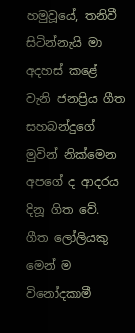හමුවූයේ, තනිවී සිටින්නැයි මා අදහස් කළේ වැනි ජනප්‍රිය ගීත සහබන්දුගේ මුවින් නික්මෙන අපගේ ද ආදරය දිනූ ගිත වේ. ගීත ලෝලියකු මෙන් ම විනෝදකාමී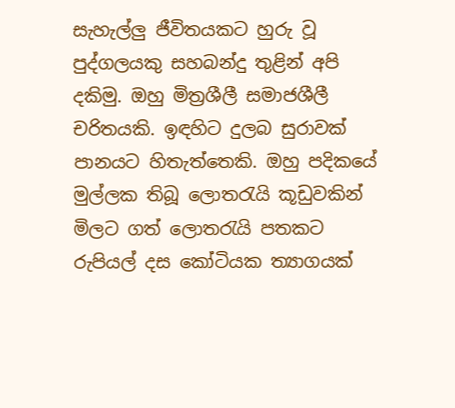සැහැල්ලු ජීවිතයකට හුරු වූ පුද්ගලයකු සහබන්දු තුළින් අපි දකිමු. ඔහු මිත්‍රශීලී සමාජශීලී චරිතයකි. ඉඳහිට දුලබ සුරාවක් පානයට හිතැත්තෙකි. ඔහු පදිකයේ මුල්ලක තිබූ ලොතරැයි කූඩුවකින් මිලට ගත් ලොතරැයි පතකට රුපියල් දස කෝටියක ත්‍යාගයක්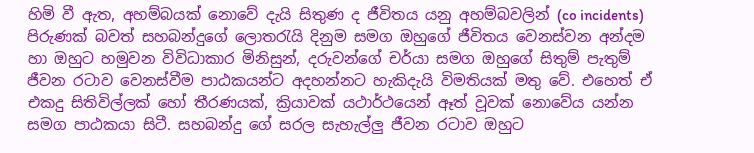හිමි වී ඇත, අහම්බයක් නොවේ දැයි සිතුණ ද ජීවිතය යනු අහම්බවලින් (co incidents) පිරුණක් බවත් සහබන්දුගේ ලොතරැයි දිනුම සමග ඔහුගේ ජීවිතය වෙනස්වන අන්දම හා ඔහුට හමුවන විවිධාකාර මිනිසුන්, දරුවන්ගේ චර්යා සමග ඔහුගේ සිතුම් පැතුම් ජීවන රටාව වෙනස්වීම පාඨකයන්ට අදහන්නට හැකිදැයි විමතියක් මතු වේ. එහෙත් ඒ එකදු සිතිවිල්ලක් හෝ තීරණයක්, ක්‍රියාවක් යථාර්ථයෙන් ඈත් වූවක් නොවේය යන්න සමග පාඨකයා සිටී. සහබන්දු ගේ සරල සැහැල්ලු ජීවන රටාව ඔහුට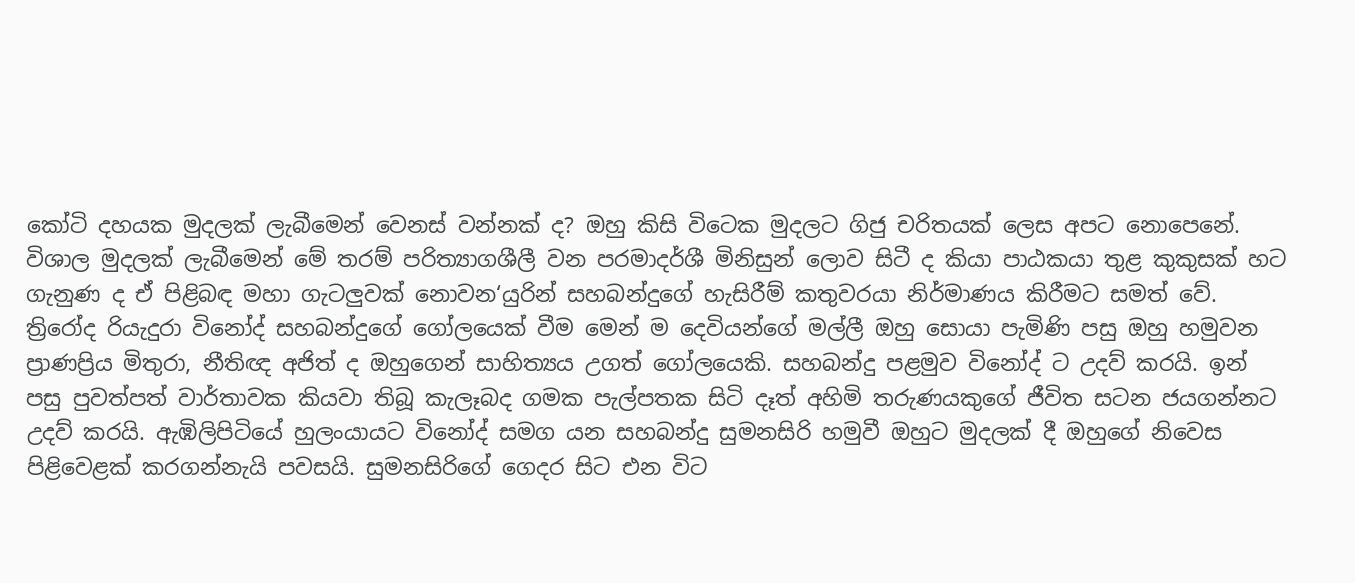කෝටි දහයක මුදලක් ලැබීමෙන් වෙනස් වන්නක් ද? ඔහු කිසි විටෙක මුදලට ගිජු චරිතයක් ලෙස අපට නොපෙනේ. විශාල මුදලක් ලැබීමෙන් මේ තරම් පරිත්‍යාගශීලී වන පරමාදර්ශී මිනිසුන් ලොව සිටී ද කියා පාඨකයා තුළ කුකුසක් හට ගැනුණ ද ඒ පිළිබඳ මහා ගැටලුවක් නොවන‘යුරින් සහබන්දුගේ හැසිරීම් කතුවරයා නිර්මාණය කිරීමට සමත් වේ. ත්‍රිරෝද රියැදුරා විනෝද් සහබන්දුගේ ගෝලයෙක් වීම මෙන් ම දෙවියන්ගේ මල්ලී ඔහු සොයා පැමිණි පසු ඔහු හමුවන ප්‍රාණප්‍රිය මිතුරා, නීතිඥ අජිත් ද ඔහුගෙන් සාහිත්‍යය උගත් ගෝලයෙකි. සහබන්දු පළමුව විනෝද් ට උදව් කරයි. ඉන් පසු පුවත්පත් වාර්තාවක කියවා තිබූ කැලෑබද ගමක පැල්පතක සිටි දෑත් අහිමි තරුණයකුගේ ජීවිත සටන ජයගන්නට උදව් කරයි. ඇඹිලිපිටියේ හුලංයායට විනෝද් සමග යන සහබන්දු සුමනසිරි හමුවී ඔහුට මුදලක් දී ඔහුගේ නිවෙස පිළිවෙළක් කරගන්නැයි පවසයි. සුමනසිරිගේ ගෙදර සිට එන විට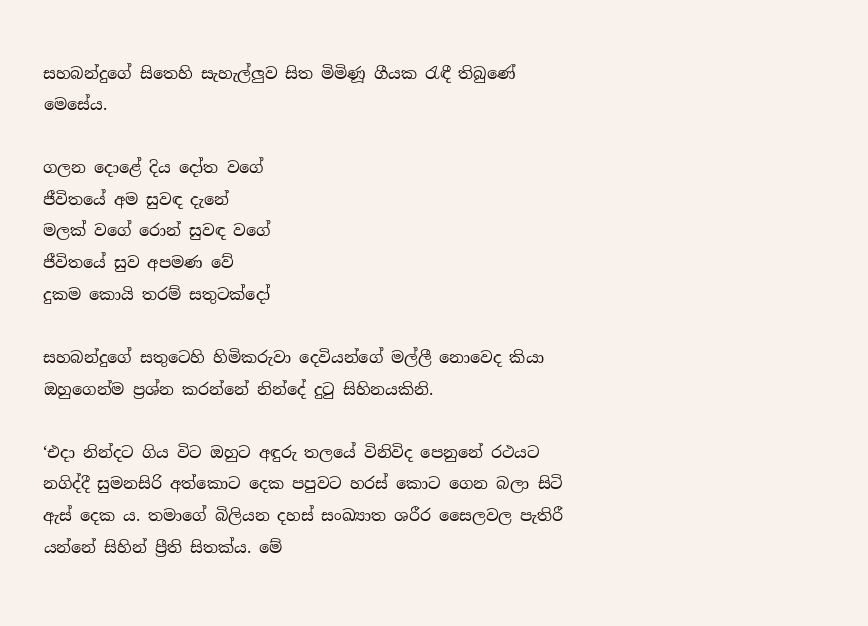සහබන්දුගේ සිතෙහි සැහැල්ලුව සිත මිමිණූ ගීයක රැඳී තිබුණේ මෙසේය.

ගලන දොළේ දිය දෝත වගේ
ජීවිතයේ අම සුවඳ දැනේ
මලක් වගේ රොන් සුවඳ වගේ
ජීවිතයේ සුව අපමණ වේ
දුකම කොයි තරම් සතුටක්දෝ

සහබන්දුගේ සතුටෙහි හිමිකරුවා දෙවියන්ගේ මල්ලී නොවෙද කියා ඔහුගෙන්ම ප්‍රශ්න කරන්නේ නින්දේ දුටු සිහිනයකිනි.

‘එදා නින්දට ගිය විට ඔහුට අඳුරු තලයේ විනිවිද පෙනුනේ රථයට නගිද්දී සුමනසිරි අත්කොට දෙක පපුවට හරස් කොට ගෙන බලා සිටි ඇස් දෙක ය. තමාගේ බිලියන දහස් සංඛ්‍යාත ශරීර සෛලවල පැතිරී යන්නේ සිහින් ප්‍රීති සිතක්ය. මේ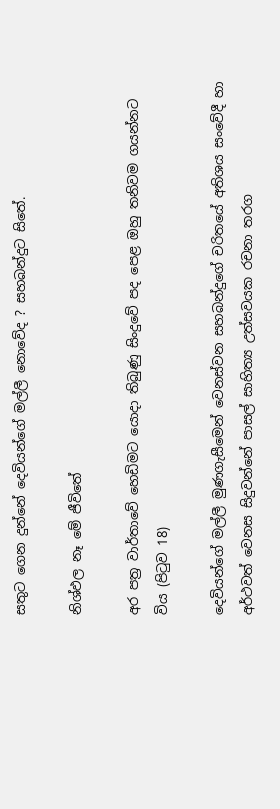සතුට ගෙන දුන්නේ දෙවියන්ගේ මල්ලී නොවේද ? සහබන්දුට සිතේ.

නිශ්ඵල නෑ මේ ජීවිතේ

අර පත්‍ර වාර්තාවේ හෙඩිමට යොදා තිබුණු සිංදුවේ පද පෙළ ඔහු තනිවම ගයන්නට විය (පිටුව 18)

දෙවියන්ගේ මල්ලී මුණගැසීමෙන් වෙනස්වන සහබන්දුගේ චරිතයේ අතිශය සංවේදී හා අර්ථවත් වෙනස සිදුවන්නේ පාසල් සාහිත්‍ය උත්සවයක රචනා තරග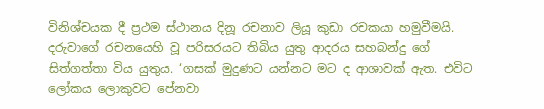විනිශ්චයක දී ප්‍රථම ස්ථානය දිනූ රචනාව ලියූ කුඩා රචකයා හමුවීමයි. දරුවාගේ රචනයෙහි වූ පරිසරයට තිබිය යුතු ආදරය සහබන්දු ගේ සිත්ගත්තා විය යුතුය. ‘ගසක් මුදුණට යන්නට මට ද ආශාවක් ඇත. එවිට ලෝකය ලොකුවට පේනවා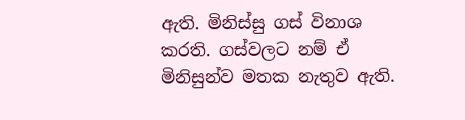ඇති. මිනිස්සු ගස් විනාශ කරති. ගස්වලට නම් ඒ මිනිසුන්ව මතක නැතුව ඇති.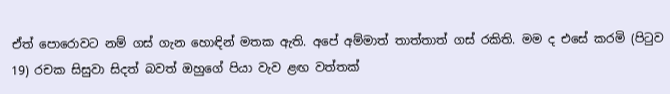ඒත් පොරොවට නම් ගස් ගැන හොඳින් මතක ඇති. අපේ අම්මාත් තාත්තාත් ගස් රකිති. මම ද එසේ කරමි (පිටුව 19) රචක සිසුවා සිදත් බවත් ඔහුගේ පියා වැව ළඟ වත්තක්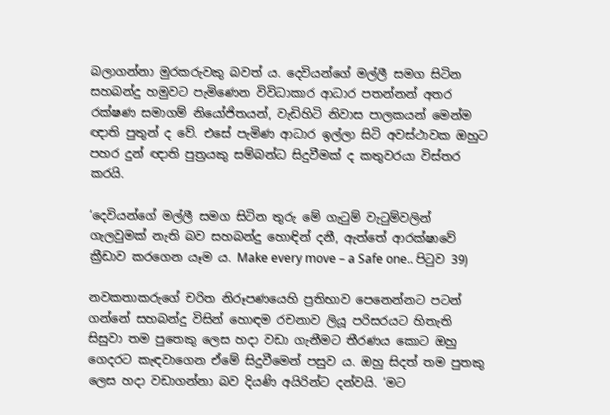බලාගන්නා මුරකරුවකු බවත් ය. දෙවියන්ගේ මල්ලී සමග සිටින සහබන්දු හමුවට පැමිණෙන විවිධාකාර ආධාර පතන්නන් අතර රක්ෂණ සමාගම් නියෝජිතයන්, වැඩිහිටි නිවාස පාලකයන් මෙන්ම ඥාති පුතුන් ද වේ. එසේ පැමිණ ආධාර ඉල්ලා සිටි අවස්ථාවක ඔහුට පහර දුන් ඥාති පුත්‍රයකු සම්බන්ධ සිදුවීමක් ද කතුවරයා විස්තර කරයි.

‘දෙවියන්ගේ මල්ලී සමග සිටින තුරු මේ ගැටුම් වැටුම්වලින් ගැලවුමක් නැති බව සහබන්දු හොඳින් දනී, ඇත්තේ ආරක්ෂාවේ ක්‍රීඩාව කරගෙන යෑම ය. Make every move – a Safe one.. පිටුව 39)

නවකතාකරුගේ චරිත නිරූපණයෙහි ප්‍රතිභාව පෙනෙන්නට පටන් ගන්නේ සහබන්දු විසින් හොඳම රචනාව ලියූ පරිසරයට හිතැති සිසුවා තම පුතෙකු ලෙස හදා වඩා ගැනීමට තීරණය කොට ඔහු ගෙදරට කැඳවාගෙන ඒමේ සිදුවීමෙන් පසුව ය. ඔහු සිදත් තම පුතකු ලෙස හදා වඩාගන්නා බව දියණි අයිරින්ට දන්වයි. ‘මට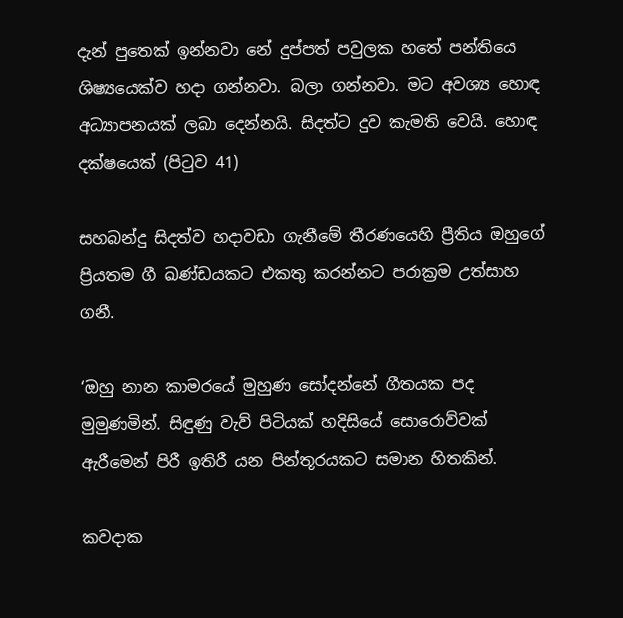දැන් පුතෙක් ඉන්නවා නේ දුප්පත් පවුලක හතේ පන්තියෙ ශිෂ්‍යයෙක්ව හදා ගන්නවා. බලා ගන්නවා. මට අවශ්‍ය හොඳ අධ්‍යාපනයක් ලබා දෙන්නයි. සිදත්ට දුව කැමති වෙයි. හොඳ දක්ෂයෙක් (පිටුව 41)

සහබන්දු සිදත්ව හදාවඩා ගැනීමේ තීරණයෙහි ප්‍රීතිය ඔහුගේ ප්‍රියතම ගී ඛණ්ඩයකට එකතු කරන්නට පරාක්‍රම උත්සාහ ගනී.

‘ඔහු නාන කාමරයේ මුහුණ සෝදන්නේ ගීතයක පද මුමුණමින්. සිඳුණු වැව් පිටියක් හදිසියේ සොරොව්වක් ඇරීමෙන් පිරී ඉතිරී යන පින්තූරයකට සමාන හිතකින්.

කවදාක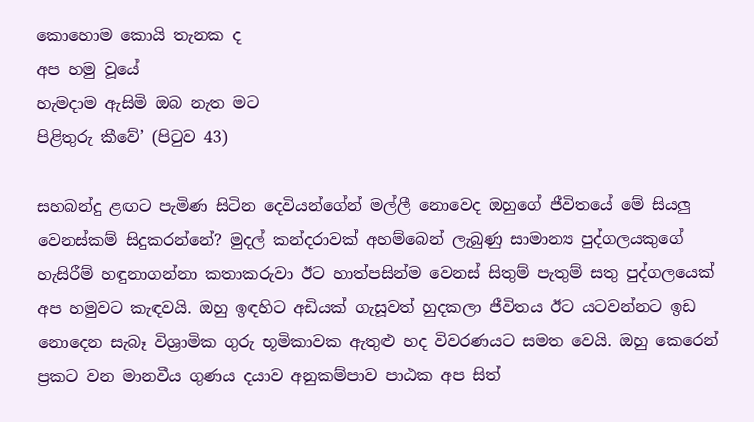කොහොම කොයි තැනක ද
අප හමු වූයේ
හැමදාම ඇසිමි ඔබ නැත මට
පිළිතුරු කීවේ’ (පිටුව 43)

සහබන්දු ළඟට පැමිණ සිටින දෙවියන්ගේන් මල්ලී නොවෙද ඔහුගේ ජීවිතයේ මේ සියලු වෙනස්කම් සිදුකරන්නේ? මුදල් කන්දරාවක් අහම්බෙන් ලැබුණු සාමාන්‍ය පුද්ගලයකුගේ හැසිරීම් හඳුනාගන්නා කතාකරුවා ඊට හාත්පසින්ම වෙනස් සිතුම් පැතුම් සතු පුද්ගලයෙක් අප හමුවට කැඳවයි. ඔහු ඉඳහිට අඩියක් ගැසූවත් හුදකලා ජීවිතය ඊට යටවන්නට ඉඩ නොදෙන සැබෑ විශ්‍රාමික ගුරු භූමිකාවක ඇතුළු හද විවරණයට සමත වෙයි. ඔහු කෙරෙන් ප්‍රකට වන මානවීය ගුණය දයාව අනුකම්පාව පාඨක අප සිත්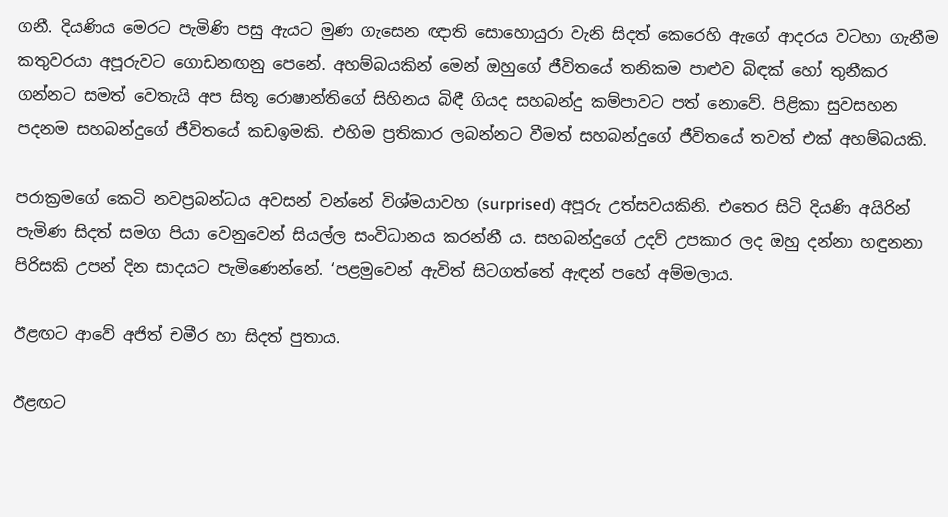ගනී. දියණිය මෙරට පැමිණි පසු ඇයට මුණ ගැසෙන ඥාති සොහොයුරා වැනි සිදත් කෙරෙහි ඇගේ ආදරය වටහා ගැනීම කතුවරයා අපූරුවට ගොඩනඟනු පෙනේ. අහම්බයකින් මෙන් ඔහුගේ ජීවිතයේ තනිකම පාළුව බිඳක් හෝ තුනීකර ගන්නට සමත් වෙතැයි අප සිතූ රොෂාන්තිගේ සිහිනය බිඳී ගියද සහබන්දු කම්පාවට පත් නොවේ. පිළිකා සුවසහන පදනම සහබන්දුගේ ජීවිතයේ කඩඉමකි. එහිම ප්‍රතිකාර ලබන්නට වීමත් සහබන්දුගේ ජීවිතයේ තවත් එක් අහම්බයකි.

පරාක්‍රමගේ කෙටි නවප්‍රබන්ධය අවසන් වන්නේ විශ්මයාවහ (surprised) අපූරු උත්සවයකිනි. එතෙර සිටි දියණි අයිරින් පැමිණ සිදත් සමග පියා වෙනුවෙන් සියල්ල සංවිධානය කරන්නී ය. සහබන්දුගේ උදව් උපකාර ලද ඔහු දන්නා හඳුනනා පිරිසකි උපන් දින සාදයට පැමිණෙන්නේ. ‘පළමුවෙන් ඇවිත් සිටගත්තේ ඇඳන් පහේ අම්මලාය.

ඊළඟට ආවේ අජිත් චමීර හා සිදත් පුතාය.

ඊළඟට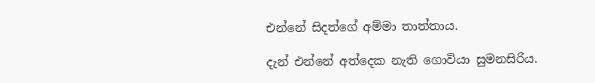එන්නේ සිදත්ගේ අම්මා තාත්තාය.

දැන් එන්නේ අත්දෙක නැති ගොවියා සුමනසිරිය.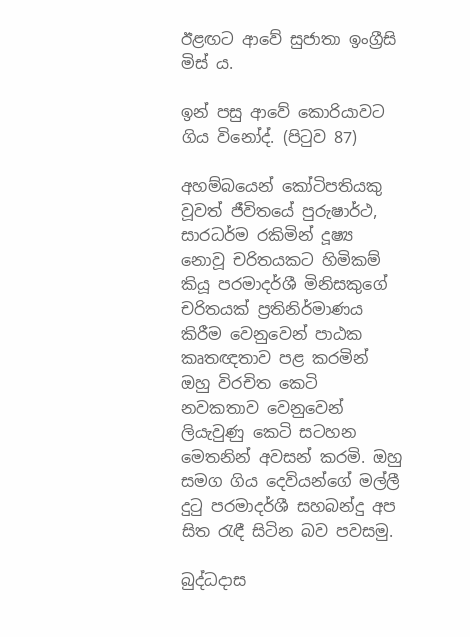ඊළඟට ආවේ සුජාතා ඉංග්‍රීසි මිස් ය.

ඉන් පසු ආවේ කොරියාවට ගිය විනෝද්. (පිටුව 87)

අහම්බයෙන් කෝටිපතියකු වූවත් ජීවිතයේ පුරුෂාර්ථ, සාරධර්ම රකිමින් දූෂ්‍ය නොවූ චරිතයකට හිමිකම් කියූ පරමාදර්ශී මිනිසකුගේ චරිතයක් ප්‍රතිනිර්මාණය කිරීම වෙනුවෙන් පාඨක කෘතඥතාව පළ කරමින් ඔහු විරචිත කෙටි නවකතාව වෙනුවෙන් ලියැවුණු කෙටි සටහන මෙතනින් අවසන් කරමි. ඔහු සමග ගිය දෙවියන්ගේ මල්ලී දුටු පරමාදර්ශී සහබන්දු අප සිත රැඳී සිටින බව පවසමු.

බුද්ධදාස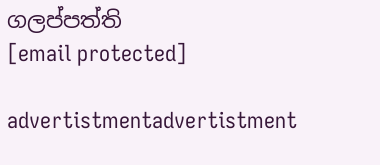ගලප්පත්ති
[email protected]

advertistmentadvertistment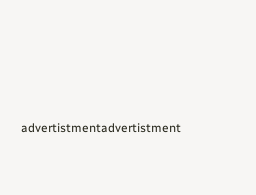advertistmentadvertistment